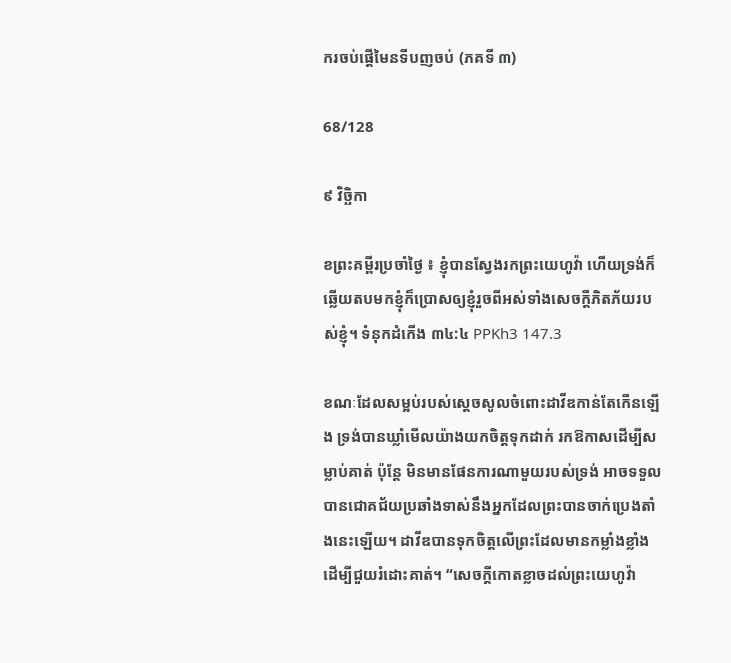ករចប់ផ្តើមៃនទីបញចប់ (ភគទី ៣)

68/128

៩ វិច្ឆិកា

ខព្រះគម្ពីរប្រចាំថ្ងៃ ៖ ខ្ញុំបានស្វែងរកព្រះយេហូវ៉ា ហើយទ្រង់ក៏ឆ្លើយតបមកខ្ញុំក៏ប្រោសឲ្យខ្ញុំរួចពីអស់ទាំងសេចក្តីភិតភ័យរបស់ខ្ញុំ។ ទំនុកដំកើង ៣៤:៤ PPKh3 147.3

ខណៈដែលសម្អប់របស់ស្តេចសូលចំពោះដាវីឌកាន់តែកើនឡើង ទ្រង់បានឃ្លាំមើលយ៉ាងយកចិត្តទុកដាក់ រកឱកាសដើម្បីសម្លាប់គាត់ ប៉ុន្តែ មិនមានផែនការណាមួយរបស់ទ្រង់ អាចទទួលបានជោគជ័យប្រឆាំងទាស់នឹងអ្នកដែលព្រះបានចាក់ប្រេងតាំងនេះឡើយ។ ដាវីឌបានទុកចិត្ដលើព្រះដែលមានកម្លាំងខ្លាំង ដើម្បីជួយរំដោះគាត់។ “សេចក្តីកោតខ្លាចដល់ព្រះយេហូវ៉ា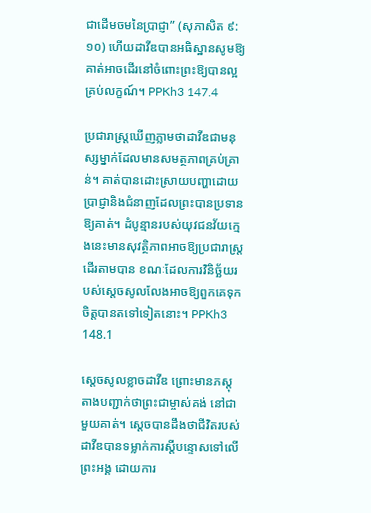ជាដើមចមនៃប្រាជ្ញា” (សុភាសិត ៩:១០) ហើយដាវីឌបានអធិស្ឋានសូមឱ្យគាត់អាចដើរនៅចំពោះព្រះឱ្យបានល្អគ្រប់លក្ខណ៍។ PPKh3 147.4

ប្រជារាស្រ្តឃើញភ្លាមថាដាវីឌជាមនុស្សម្នាក់ដែលមានសមត្ថភាពគ្រប់គ្រាន់។ គាត់បានដោះស្រាយបញ្ហាដោយប្រាជ្ញានិងជំនាញដែលព្រះបានប្រទានឱ្យគាត់។ ដំបូន្មានរបស់យុវជនវ័យក្មេងនេះមានសុវត្ថិភាពអាចឱ្យប្រជារាស្រ្តដើរតាមបាន ខណៈដែលការវិនិច្ឆ័យរបស់ស្តេចសូលលែងអាចឱ្យពួកគេទុកចិត្តបានតទៅទៀតនោះ។ PPKh3 148.1

ស្តេចសូលខ្លាចដាវីឌ ព្រោះមានភស្តុតាងបញ្ជាក់ថាព្រះជាម្ចាស់គង់ នៅជាមួយគាត់។ ស្តេចបានដឹងថាជីវិតរបស់ដាវីឌបានទម្លាក់ការស្តីបន្ទោសទៅលើព្រះអង្គ ដោយការ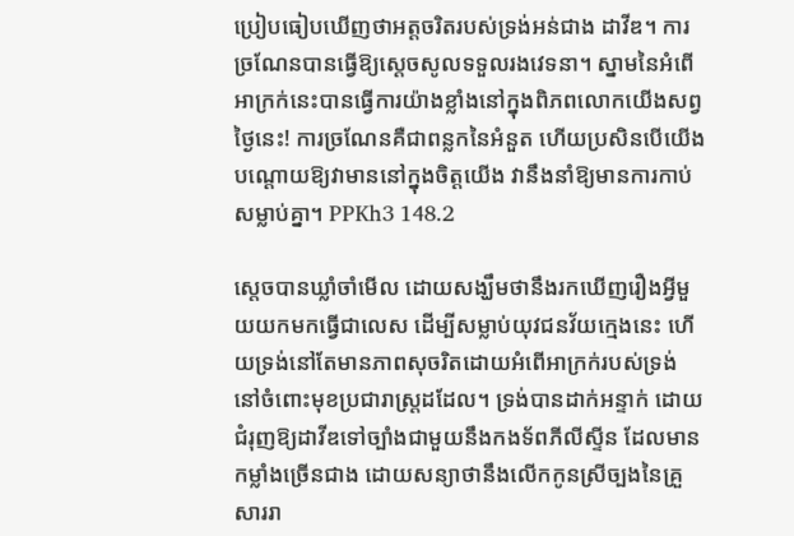ប្រៀបធៀបឃើញថាអត្តចរិតរបស់ទ្រង់អន់ជាង ដាវីឌ។ ការច្រណែនបានធ្វើឱ្យស្តេចសូលទទួលរងវេទនា។ ស្នាមនៃអំពើអាក្រក់នេះបានធ្វើការយ៉ាងខ្លាំងនៅក្នុងពិភពលោកយើងសព្វថ្ងៃនេះ! ការច្រណែនគឺជាពន្លកនៃអំនួត ហើយប្រសិនបើយើងបណ្តោយឱ្យវាមាននៅក្នុងចិត្តយើង វានឹងនាំឱ្យមានការកាប់សម្លាប់គ្នា។ PPKh3 148.2

ស្តេចបានឃ្លាំចាំមើល ដោយសង្ឃឹមថានឹងរកឃើញរឿងអ្វីមួយយកមកធ្វើជាលេស ដើម្បីសម្លាប់យុវជនវ័យក្មេងនេះ ហើយទ្រង់នៅតែមានភាពសុចរិតដោយអំពើអាក្រក់របស់ទ្រង់ នៅចំពោះមុខប្រជារាស្រ្តដដែល។ ទ្រង់បានដាក់អន្ទាក់ ដោយជំរុញឱ្យដាវីឌទៅច្បាំងជាមួយនឹងកងទ័ពភីលីស្ទីន ដែលមានកម្លាំងច្រើនជាង ដោយសន្យាថានឹងលើកកូនស្រីច្បងនៃគ្រួសាររា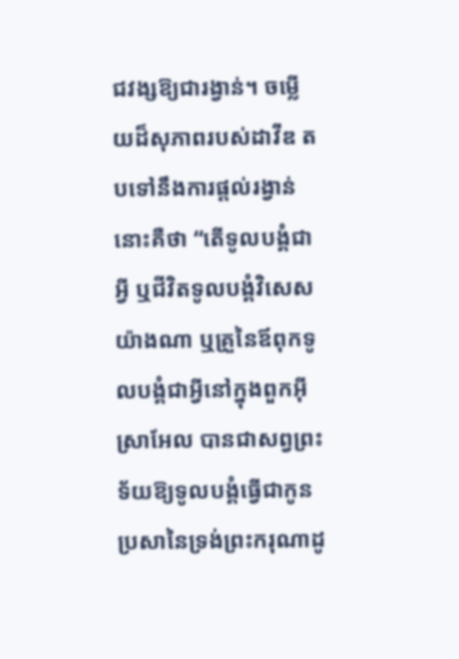ជវង្សឱ្យជារង្វាន់។ ចម្លើយដ៏សុភាពរបស់ដាវីឌ តបទៅនឹងការផ្តល់រង្វាន់នោះគឺថា “តើទូលបង្គំជាអ្វី ឬជីវិតទូលបង្គំវិសេសយ៉ាងណា ឬគ្រួនៃឪពុកទូលបង្គំជាអ្វីនៅក្នុងពួកអ៊ីស្រាអែល បានជាសព្វព្រះទ័យឱ្យទូលបង្គំធ្វើជាកូន ប្រសានៃទ្រង់ព្រះករុណាដូ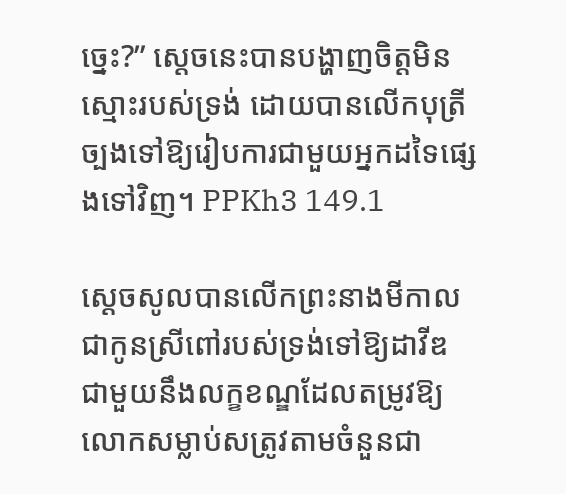ច្នេះ?” ស្តេចនេះបានបង្ហាញចិត្ដមិនស្មោះរបស់ទ្រង់ ដោយបានលើកបុត្រីច្បងទៅឱ្យរៀបការជាមួយអ្នកដទៃផ្សេងទៅវិញ។ PPKh3 149.1

ស្តេចសូលបានលើកព្រះនាងមីកាលជាកូនស្រីពៅរបស់ទ្រង់ទៅឱ្យដាវីឌ ជាមួយនឹងលក្ខខណ្ឌដែលតម្រូវឱ្យលោកសម្លាប់សត្រូវតាមចំនួនជា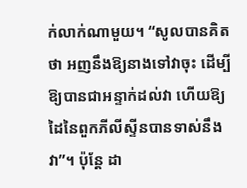ក់លាក់ណាមួយ។ “សូលបានគិតថា អញនឹងឱ្យនាងទៅវាចុះ ដើម្បីឱ្យបានជាអន្ទាក់ដល់វា ហើយឱ្យដៃនៃពួកភីលីស្ទីនបានទាស់នឹងវា”។ ប៉ុន្តែ ដា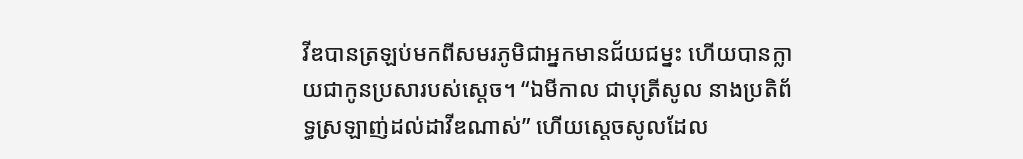វីឌបានត្រឡប់មកពីសមរភូមិជាអ្នកមានជ័យជម្នះ ហើយបានក្លាយជាកូនប្រសារបស់ស្តេច។ “ឯមីកាល ជាបុត្រីសូល នាងប្រតិព័ទ្ធស្រឡាញ់ដល់ដាវីឌណាស់” ហើយស្តេចសូលដែល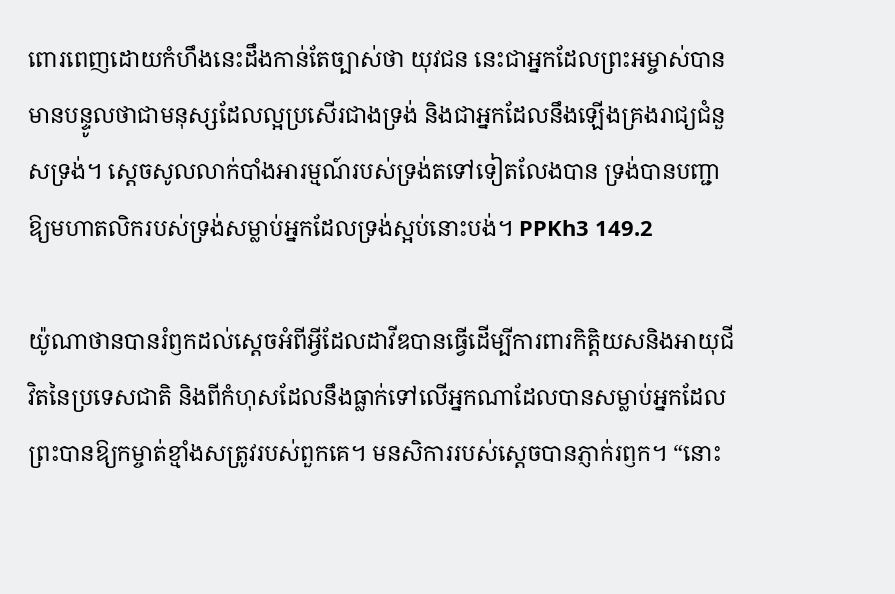ពោរពេញដោយកំហឹងនេះដឹងកាន់តែច្បាស់ថា យុវជន នេះជាអ្នកដែលព្រះអម្ចាស់បានមានបន្ទូលថាជាមនុស្សដែលល្អប្រសើរជាងទ្រង់ និងជាអ្នកដែលនឹងឡើងគ្រងរាជ្យជំនួសទ្រង់។ ស្តេចសូលលាក់បាំងអារម្មណ៍របស់ទ្រង់តទៅទៀតលែងបាន ទ្រង់បានបញ្ជាឱ្យមហាតលិករបស់ទ្រង់សម្លាប់អ្នកដែលទ្រង់ស្អប់នោះបង់។ PPKh3 149.2

យ៉ូណាថានបានរំឭកដល់ស្ដេចអំពីអ្វីដែលដាវីឌបានធ្វើដើម្បីការពារកិត្ដិយសនិងអាយុជីវិតនៃប្រទេសជាតិ និងពីកំហុសដែលនឹងធ្លាក់ទៅលើអ្នកណាដែលបានសម្លាប់អ្នកដែលព្រះបានឱ្យកម្ចាត់ខ្មាំងសត្រូវរបស់ពួកគេ។ មនសិការរបស់ស្ដេចបានភ្ញាក់រឭក។ “នោះ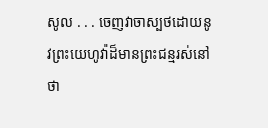សូល . . . ចេញវាចាស្បថដោយនូវព្រះយេហូវ៉ាដ៏មានព្រះជន្មរស់នៅថា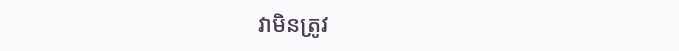វាមិនត្រូវ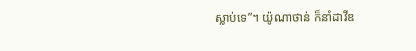ស្លាប់ទេ”។ យ៉ូណាថាន់ ក៏នាំដាវីឌ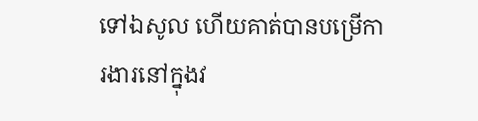ទៅឯសូល ហើយគាត់បានបម្រើការងារនៅក្នុងវ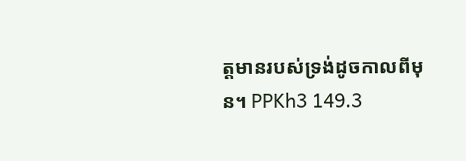ត្តមានរបស់ទ្រង់ដូចកាលពីមុន។ PPKh3 149.3